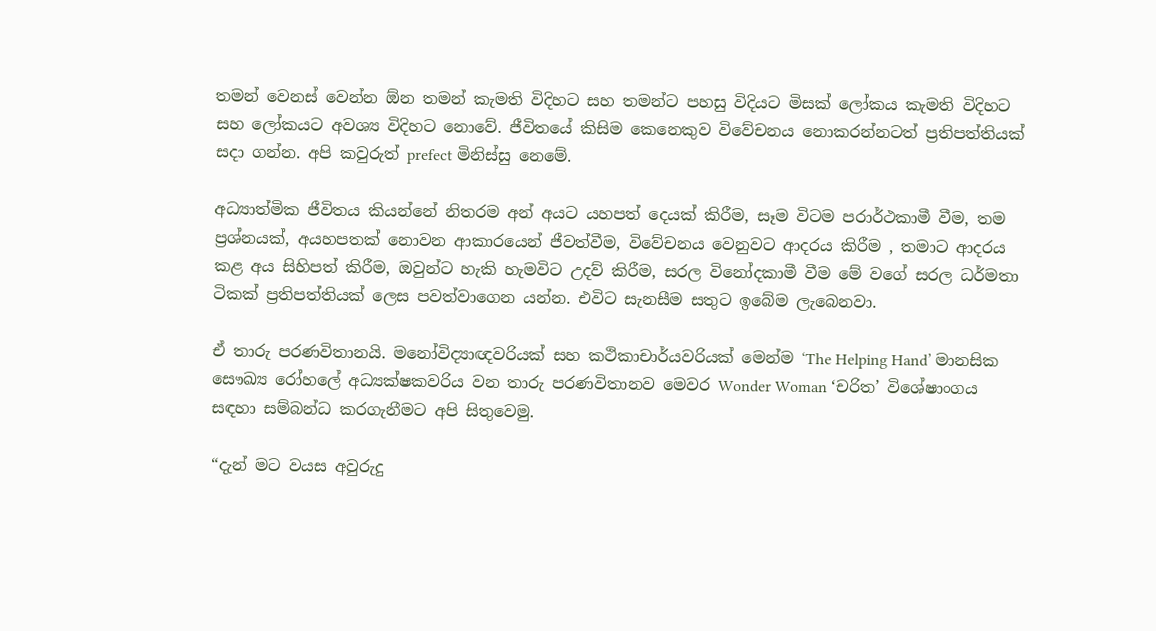තමන් වෙනස් වෙන්න ඕන තමන් කැමති විදිහට සහ තමන්ට පහසු විදියට මිසක් ලෝකය කැමති විදිහට සහ ලෝකයට අවශ්‍ය විදිහට නොවේ. ජීවිතයේ කිසිම කෙනෙකුව විවේචනය නොකරන්නටත් ප්‍රතිපත්තියක් සදා ගන්න. අපි කවුරුත් prefect මිනිස්සු නෙමේ.

අධ්‍යාත්මික ජීවිතය කියන්නේ නිතරම අන් අයට යහපත් දෙයක් කිරීම, සෑම විටම පරාර්ථකාමී වීම, තම ප්‍රශ්නයක්, අයහපතක් නොවන ආකාරයෙන් ජීවත්වීම, විවේචනය වෙනුවට ආදරය කිරීම , තමාට ආදරය කළ අය සිහිපත් කිරීම, ඔවුන්ට හැකි හැමවිට උදව් කිරීම, සරල විනෝදකාමී වීම මේ වගේ සරල ධර්මතා ටිකක් ප්‍රතිපත්තියක් ලෙස පවත්වාගෙන යන්න. එවිට සැනසීම සතුට ඉබේම ලැබෙනවා.

ඒ තාරු පරණවිතානයි. මනෝවිද්‍යාඥවරියක් සහ කථිකාචාර්යවරියක් මෙන්ම ‘The Helping Hand’ මානසික සෞඛ්‍ය රෝහලේ අධ්‍යක්ෂකවරිය වන තාරු පරණවිතානව මෙවර Wonder Woman ‘චරිත’ විශේෂාංගය සඳහා සම්බන්ධ කරගැනීමට අපි සිතුවෙමු.

“දැන් මට වයස අවුරුදු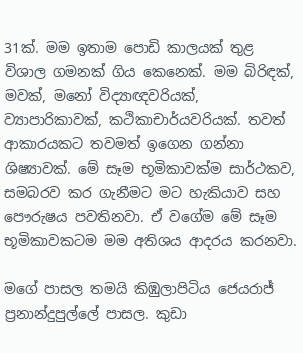31ක්. මම ඉතාම පොඩි කාලයක් තුළ විශාල ගමනක් ගිය කෙනෙක්. මම බිරිඳක්, මවක්, මනෝ විද්‍යාඥවරියක්, ව්‍යාපාරිකාවක්, කථිකාචාර්යවරියක්. තවත් ආකාරයකට තවමත් ඉගෙන ගන්නා ශිෂ්‍යාවක්. මේ සෑම භූමිකාවක්ම සාර්ථකව, සමබරව කර ගැනීමට මට හැකියාව සහ පෞරුෂය පවතිනවා. ඒ වගේම මේ සෑම භූමිකාවකටම මම අතිශය ආදරය කරනවා.

මගේ පාසල තමයි කිඹුලාපිටිය ජෙයරාජ් ප්‍රනාන්දුපුල්ලේ පාසල. කුඩා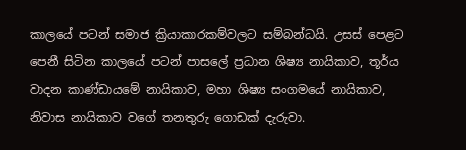කාලයේ පටන් සමාජ ක්‍රියාකාරකම්වලට සම්බන්ධයි. උසස් පෙළට පෙනී සිටින කාලයේ පටන් පාසලේ ප්‍රධාන ශිෂ්‍ය නායිකාව, තූර්ය වාදන කාණ්ඩායමේ නායිකාව, මහා ශිෂ්‍ය සංගමයේ නායිකාව, නිවාස නායිකාව වගේ තනතුරු ගොඩක් දැරුවා.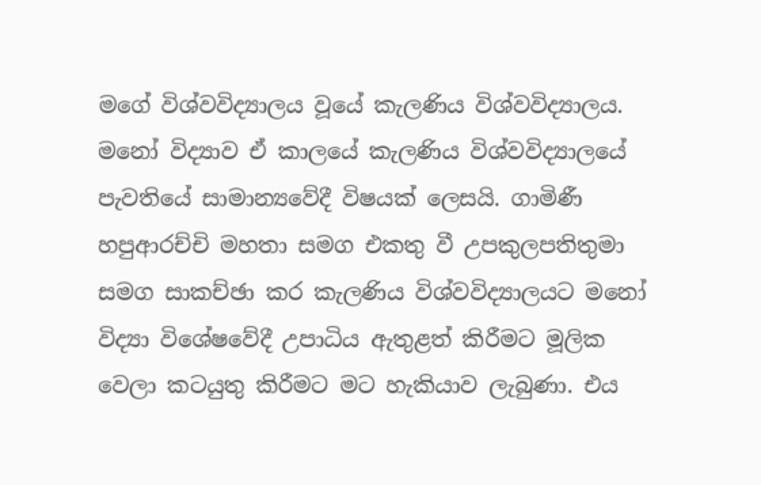මගේ විශ්වවිද්‍යාලය වූයේ කැලණිය විශ්වවිද්‍යාලය. මනෝ විද්‍යාව ඒ කාලයේ කැලණිය විශ්වවිද්‍යාලයේ පැවතියේ සාමාන්‍යවේදී විෂයක් ලෙසයි. ගාමිණී හපුආරච්චි මහතා සමග එකතු වී උපකුලපතිතුමා සමග සාකච්ඡා කර කැලණිය විශ්වවිද්‍යාලයට මනෝ විද්‍යා විශේෂවේදී උපාධිය ඇතුළත් කිරීමට මූලික වෙලා කටයුතු කිරීමට මට හැකියාව ලැබුණා. එය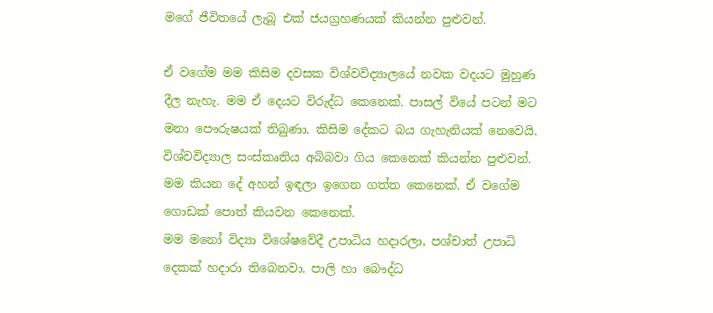මගේ ජීවිතයේ ලැබූ එක් ජයග්‍රහණයක් කියන්න පුළුවන්.

ඒ වගේම මම කිසිම දවසක විශ්වවිද්‍යාලයේ නවක වදයට මුහුණ දීල නැහැ. මම ඒ දෙයට විරුද්ධ කෙනෙක්. පාසල් වියේ පටන් මට මනා පෞරුෂයක් තිබුණා. කිසිම දේකට බය ගැහැනියක් නෙවෙයි. විශ්වවිද්‍යාල සංස්කෘතිය අබිබවා ගිය කෙනෙක් කියන්න පුළුවන්. මම කියන දේ අහන් ඉඳලා ඉගෙන ගත්ත කෙනෙක්. ඒ වගේම ගොඩක් පොත් කියවන කෙනෙක්.
මම මනෝ විද්‍යා විශේෂවේදී උපාධිය හදාරලා, පශ්චාත් උපාධි දෙකක් හදාරා තිබෙනවා. පාලි හා බෞද්ධ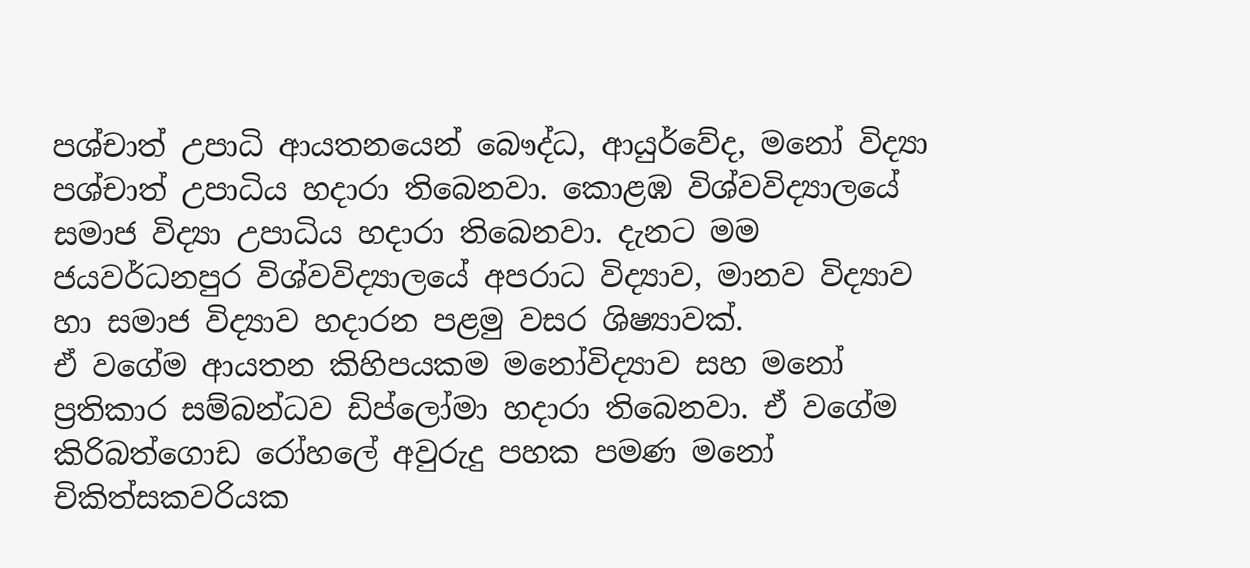පශ්චාත් උපාධි ආයතනයෙන් බෞද්ධ, ආයුර්වේද, මනෝ විද්‍යා පශ්චාත් උපාධිය හදාරා තිබෙනවා. කොළඹ විශ්වවිද්‍යාලයේ සමාජ විද්‍යා උපාධිය හදාරා තිබෙනවා. දැනට මම ජයවර්ධනපුර විශ්වවිද්‍යාලයේ අපරාධ විද්‍යාව, මානව විද්‍යාව හා සමාජ විද්‍යාව හදාරන පළමු වසර ශිෂ්‍යාවක්.
ඒ වගේම ආයතන කිහිපයකම මනෝවිද්‍යාව සහ මනෝ ප්‍රතිකාර සම්බන්ධව ඩිප්ලෝමා හදාරා තිබෙනවා. ඒ වගේම කිරිබත්ගොඩ රෝහලේ අවුරුදු පහක පමණ මනෝ චිකිත්සකවරියක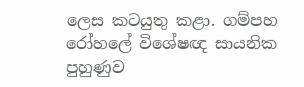ලෙස කටයුතු කළා. ගම්පහ රෝහලේ විශේෂඥ සායනික පුහුණුව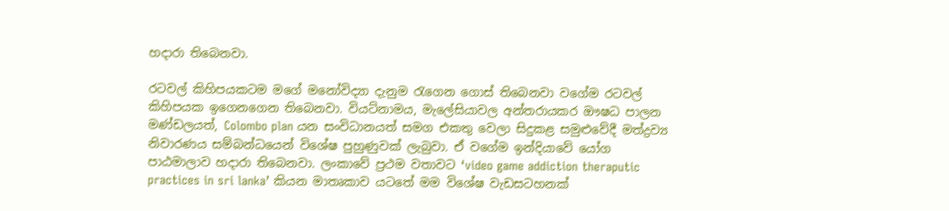හදාරා තිබෙනවා.

රටවල් කිහිපයකටම මගේ මනෝවිද්‍යා දැනුම රැගෙන ගොස් තිබෙනවා වගේම රටවල් කිහිපයක ඉගෙනගෙන තිබෙනවා. වියට්නාමය, මැලේසියාවල අන්තරායකර ඖෂධ පාලන මණ්ඩලයත්, Colombo plan යන සංවිධානයත් සමග එකතු වෙලා සිදුකළ සමුළුවේදී මත්ද්‍රව්‍ය නිවාරණය සම්බන්ධයෙන් විශේෂ පුහුණුවක් ලැබුවා. ඒ වගේම ඉන්දියාවේ යෝග පාඨමාලාව හදාරා තිබෙනවා. ලංකාවේ ප්‍රථම වතාවට ‘video game addiction theraputic practices in sri lanka’ කියන මාතෘකාව යටතේ මම විශේෂ වැඩසටහනක්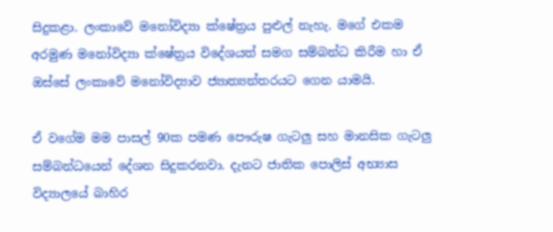සිදුකළා. ලංකාවේ මනෝවිද්‍යා ක්ෂේත්‍රය පුළුල් නැහැ. මගේ එකම අරමුණ මනෝවිද්‍යා ක්ෂේත්‍රය විදේශයත් සමග සම්බන්ධ කිරීම හා ඒ ඔස්සේ ලංකාවේ මනෝවිද්‍යාව ජ්‍යාත්‍යන්තරයට ගෙන යාමයි.

ඒ වගේම මම පාසල් 90ක පමණ පෞරුෂ ගැටලු සහ මානසික ගැටලු සම්බන්ධයෙන් දේශන සිදුකරනවා. දැනට ජාතික පොලිස් අභ්‍යාස විද්‍යාලයේ බාහිර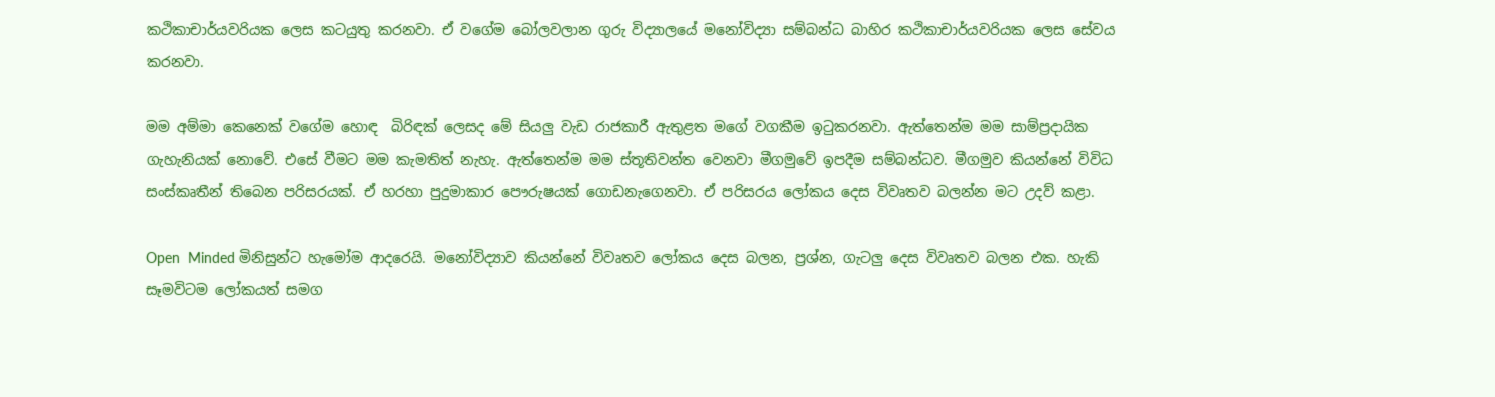කථිකාචාර්යවරියක ලෙස කටයුතු කරනවා. ඒ වගේම බෝලවලාන ගුරු විද්‍යාලයේ මනෝවිද්‍යා සම්බන්ධ බාහිර කථිකාචාර්යවරියක ලෙස සේවය කරනවා.

මම අම්මා කෙනෙක් වගේම හොඳ  බිරිඳක් ලෙසද මේ සියලු වැඩ රාජකාරී ඇතුළත මගේ වගකීම ඉටුකරනවා. ඇත්තෙන්ම මම සාම්ප්‍රදායික ගැහැනියක් නොවේ. එසේ වීමට මම කැමතිත් නැහැ. ඇත්තෙන්ම මම ස්තූතිවන්ත වෙනවා මීගමුවේ ඉපදීම සම්බන්ධව. මීගමුව කියන්නේ විවිධ සංස්කෘතීන් තිබෙන පරිසරයක්. ඒ හරහා පුදුමාකාර පෞරුෂයක් ගොඩනැගෙනවා. ඒ පරිසරය ලෝකය දෙස විවෘතව බලන්න මට උදව් කළා.

Open  Minded මිනිසුන්ට හැමෝම ආදරෙයි. මනෝවිද්‍යාව කියන්නේ විවෘතව ලෝකය දෙස බලන, ප්‍රශ්න, ගැටලු දෙස විවෘතව බලන එක. හැකි සෑමවිටම ලෝකයත් සමග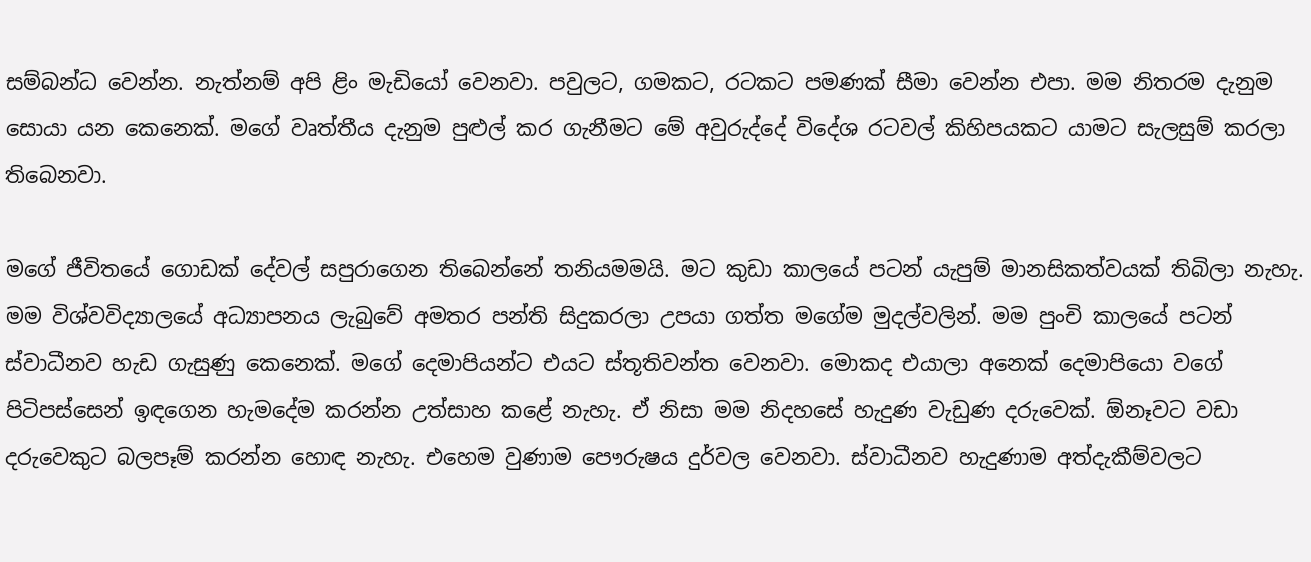සම්බන්ධ වෙන්න. නැත්නම් අපි ළිං මැඩියෝ වෙනවා. පවුලට, ගමකට, රටකට පමණක් සීමා වෙන්න එපා. මම නිතරම දැනුම සොයා යන කෙනෙක්. මගේ වෘත්තීය දැනුම පුළුල් කර ගැනීමට මේ අවුරුද්දේ විදේශ රටවල් කිහිපයකට යාමට සැලසුම් කරලා තිබෙනවා.

මගේ ජීවිතයේ ගොඩක් දේවල් සපුරාගෙන තිබෙන්නේ තනියමමයි. මට කුඩා කාලයේ පටන් යැපුම් මානසිකත්වයක් තිබිලා නැහැ. මම විශ්වවිද්‍යාලයේ අධ්‍යාපනය ලැබුවේ අමතර පන්ති සිදුකරලා උපයා ගත්ත මගේම මුදල්වලින්. මම පුංචි කාලයේ පටන් ස්වාධීනව හැඩ ගැසුණු කෙනෙක්. මගේ දෙමාපියන්ට එයට ස්තූතිවන්ත වෙනවා. මොකද එයාලා අනෙක් දෙමාපියො වගේ පිටිපස්සෙන් ඉඳගෙන හැමදේම කරන්න උත්සාහ කළේ නැහැ. ඒ නිසා මම නිදහසේ හැදුණ වැඩුණ දරුවෙක්. ඕනෑවට වඩා දරුවෙකුට බලපෑම් කරන්න හොඳ නැහැ. එහෙම වුණාම පෞරුෂය දුර්වල වෙනවා. ස්වාධීනව හැදුණාම අත්දැකීම්වලට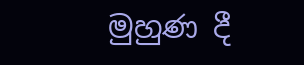මුහුණ දී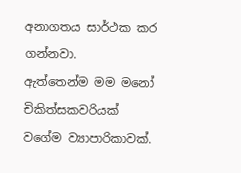අනාගතය සාර්ථක කර ගන්නවා.
ඇත්තෙන්ම මම මනෝ චිකිත්සකවරියක් වගේම ව්‍යාපාරිකාවක්.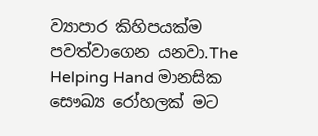ව්‍යාපාර කිහිපයක්ම පවත්වාගෙන යනවා.The Helping Hand මානසික සෞඛ්‍ය රෝහලක් මට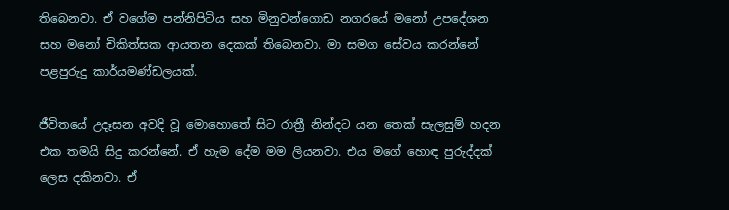තිබෙනවා. ඒ වගේම පන්නිපිටිය සහ මිනුවන්ගොඩ නගරයේ මනෝ උපදේශන සහ මනෝ චිකිත්සක ආයතන දෙකක් තිබෙනවා. මා සමග සේවය කරන්නේ පළපුරුදු කාර්යමණ්ඩලයක්.

ජීවිතයේ උදෑසන අවදි වූ මොහොතේ සිට රාත්‍රී නින්දට යන තෙක් සැලසුම් හදන එක තමයි සිදු කරන්නේ. ඒ හැම දේම මම ලියනවා. එය මගේ හොඳ පුරුද්දක් ලෙස දකිනවා. ඒ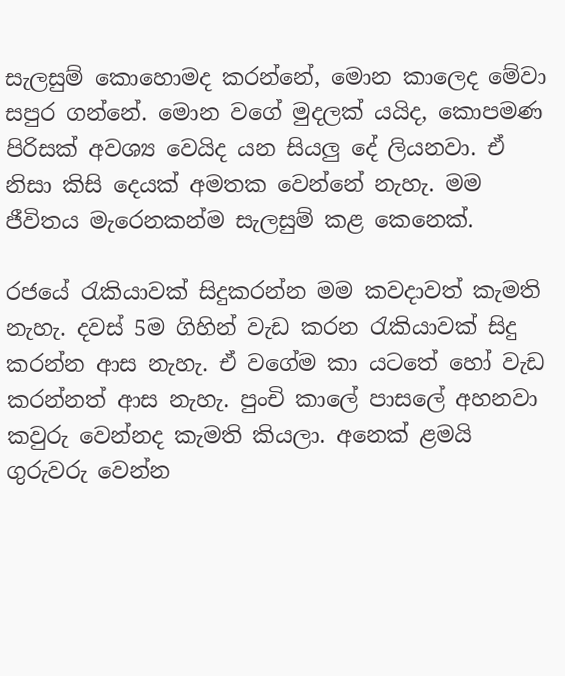සැලසුම් කොහොමද කරන්නේ, මොන කාලෙද මේවා සපුර ගන්නේ. මොන වගේ මුදලක් යයිද, කොපමණ පිරිසක් අවශ්‍ය වෙයිද යන සියලු දේ ලියනවා. ඒ නිසා කිසි දෙයක් අමතක වෙන්නේ නැහැ. මම ජීවිතය මැරෙනකන්ම සැලසුම් කළ කෙනෙක්.

රජයේ රැකියාවක් සිදුකරන්න මම කවදාවත් කැමති නැහැ. දවස් 5ම ගිහින් වැඩ කරන රැකියාවක් සිදු කරන්න ආස නැහැ. ඒ වගේම කා යටතේ හෝ වැඩ කරන්නත් ආස නැහැ. පුංචි කාලේ පාසලේ අහනවා කවුරු වෙන්නද කැමති කියලා. අනෙක් ළමයි ගුරුවරු වෙන්න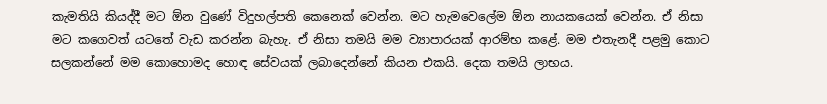කැමතියි කියද්දී මට ඕන වුණේ විදුහල්පති කෙනෙක් වෙන්න. මට හැමවෙලේම ඕන නායකයෙක් වෙන්න. ඒ නිසා මට කගෙවත් යටතේ වැඩ කරන්න බැහැ. ඒ නිසා තමයි මම ව්‍යාපාරයක් ආරම්භ කළේ. මම එතැනදී පළමු කොට සලකන්නේ මම කොහොමද හොඳ සේවයක් ලබාදෙන්නේ කියන එකයි. දෙක තමයි ලාභය.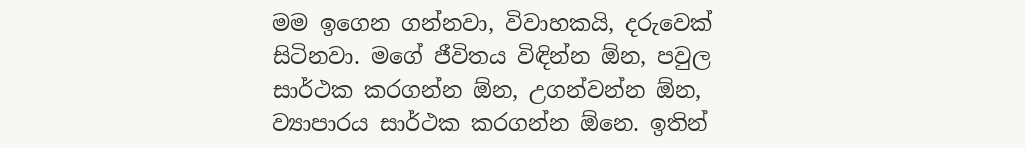මම ඉගෙන ගන්නවා, විවාහකයි, දරුවෙක් සිටිනවා. මගේ ජීවිතය විඳින්න ඕන, පවුල සාර්ථක කරගන්න ඕන, උගන්වන්න ඕන, ව්‍යාපාරය සාර්ථක කරගන්න ඕනෙ. ඉතින්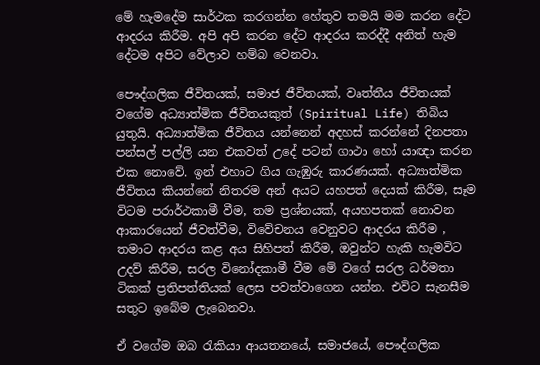මේ හැමදේම සාර්ථක කරගන්න හේතුව තමයි මම කරන දේට ආදරය කිරීම. අපි අපි කරන දේට ආදරය කරද්දී අනිත් හැම දේටම අපිට වේලාව හම්බ වෙනවා.

පෞද්ගලික ජීවිතයක්, සමාජ ජීවිතයක්, වෘත්තීය ජීවිතයක් වගේම අධ්‍යාත්මික ජීවිතයකුත් (Spiritual Life) තිබිය යුතුයි. අධ්‍යාත්මික ජීවිතය යන්නෙන් අදහස් කරන්නේ දිනපතා පන්සල් පල්ලි යන එකවත් උදේ පටන් ගාථා හෝ යාඥා කරන එක නොවේ. ඉන් එහාට ගිය ගැඹුරු කාරණයක්. අධ්‍යාත්මික ජීවිතය කියන්නේ නිතරම අන් අයට යහපත් දෙයක් කිරීම, සෑම විටම පරාර්ථකාමී වීම, තම ප්‍රශ්නයක්, අයහපතක් නොවන ආකාරයෙන් ජීවත්වීම, විවේචනය වෙනුවට ආදරය කිරීම , තමාට ආදරය කළ අය සිහිපත් කිරීම, ඔවුන්ට හැකි හැමවිට උදව් කිරීම, සරල විනෝදකාමී වීම මේ වගේ සරල ධර්මතා ටිකක් ප්‍රතිපත්තියක් ලෙස පවත්වාගෙන යන්න. එවිට සැනසීම සතුට ඉබේම ලැබෙනවා.

ඒ වගේම ඔබ රැකියා ආයතනයේ, සමාජයේ, පෞද්ගලික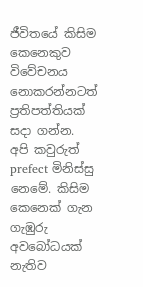ජීවිතයේ කිසිම කෙනෙකුව විවේචනය නොකරන්නටත් ප්‍රතිපත්තියක් සදා ගන්න. අපි කවුරුත් prefect මිනිස්සු නෙමේ. කිසිම කෙනෙක් ගැන ගැඹුරු අවබෝධයක් නැතිව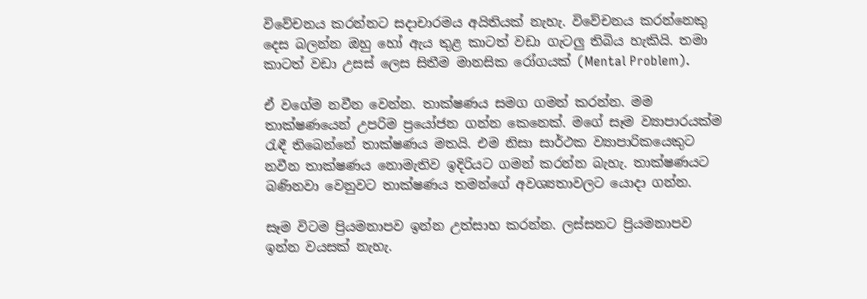විවේචනය කරන්නට සදාචාරමය අයිතියක් නැහැ. විවේචනය කරන්නෙකු දෙස බලන්න ඔහු හෝ ඇය තුළ කාටත් වඩා ගැටලු තිබිය හැකියි. තමා කාටත් වඩා උසස් ලෙස සිතීම මානසික රෝගයක් (Mental Problem).

ඒ වගේම නවීන වෙන්න. තාක්ෂණය සමග ගමන් කරන්න. මම තාක්ෂණයෙන් උපරිම ප්‍රයෝජන ගන්න කෙනෙක්. මගේ සෑම ව්‍යාපාරයක්ම රැඳී තිබෙන්නේ තාක්ෂණය මතයි. එම නිසා සාර්ථක ව්‍යාපාරිකයෙකුට නවීන තාක්ෂණය නොමැතිව ඉදිරියට ගමන් කරන්න බැහැ. තාක්ෂණයට බණිනවා වෙනුවට තාක්ෂණය තමන්ගේ අවශ්‍යතාවලට යොදා ගන්න.

සෑම විටම ප්‍රියමනාපව ඉන්න උත්සාහ කරන්න. ලස්සනට ප්‍රියමනාපව ඉන්න වයසක් නැහැ.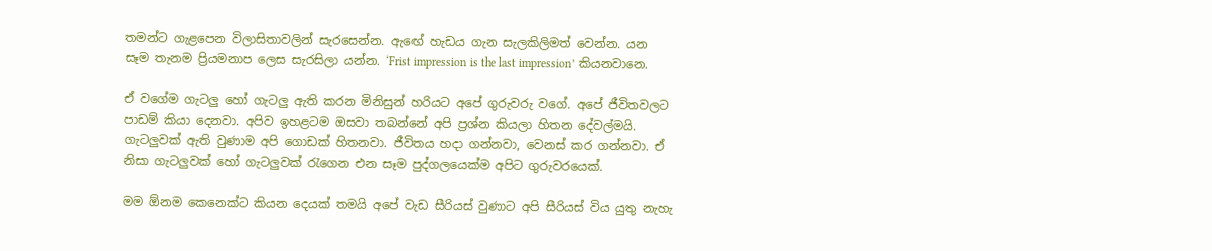තමන්ට ගැළපෙන විලාසිතාවලින් සැරසෙන්න. ඇඟේ හැඩය ගැන සැලකිලිමත් වෙන්න. යන සෑම තැනම ප්‍රියමනාප ලෙස සැරසිලා යන්න. ‘Frist impression is the last impression’ කියනවානෙ.

ඒ වගේම ගැටලු හෝ ගැටලු ඇති කරන මිනිසුන් හරියට අපේ ගුරුවරු වගේ. අපේ ජීවිතවලට පාඩම් කියා දෙනවා. අපිව ඉහළටම ඔසවා තබන්නේ අපි ප්‍රශ්න කියලා හිතන දේවල්මයි. ගැටලුවක් ඇති වුණාම අපි ගොඩක් හිතනවා. ජීවිතය හදා ගන්නවා, වෙනස් කර ගන්නවා. ඒ නිසා ගැටලුවක් හෝ ගැටලුවක් රැගෙන එන සෑම පුද්ගලයෙක්ම අපිට ගුරුවරයෙක්.

මම ඕනම කෙනෙක්ට කියන දෙයක් තමයි අපේ වැඩ සීරියස් වුණාට අපි සීරියස් විය යුතු නැහැ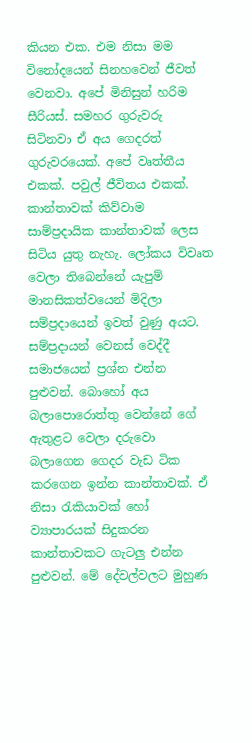කියන එක. එම නිසා මම විනෝදයෙන් සිනහවෙන් ජීවත් වෙනවා. අපේ මිනිසුන් හරිම සීරියස්. සමහර ගුරුවරු සිටිනවා ඒ අය ගෙදරත් ගුරුවරයෙක්. අපේ වෘත්තීය එකක්. පවුල් ජීවිතය එකක්. කාන්තාවක් කිව්වාම සාම්ප්‍රදායික කාන්තාවක් ලෙස සිටිය යුතු නැහැ. ලෝකය විවෘත වෙලා තිබෙන්නේ යැපුම් මානසිකත්වයෙන් මිදිලා සම්ප්‍රදායෙන් ඉවත් වුණු අයට. සම්ප්‍රදායන් වෙනස් වෙද්දී සමාජයෙන් ප්‍රශ්න එන්න පුළුවන්. බොහෝ අය බලාපොරොත්තු වෙන්නේ ගේ ඇතුළට වෙලා දරුවො බලාගෙන ගෙදර වැඩ ටික කරගෙන ඉන්න කාන්තාවක්. ඒ නිසා රැකියාවක් හෝ ව්‍යාපාරයක් සිදුකරන කාන්තාවකට ගැටලු එන්න පුළුවන්. මේ දේවල්වලට මුහුණ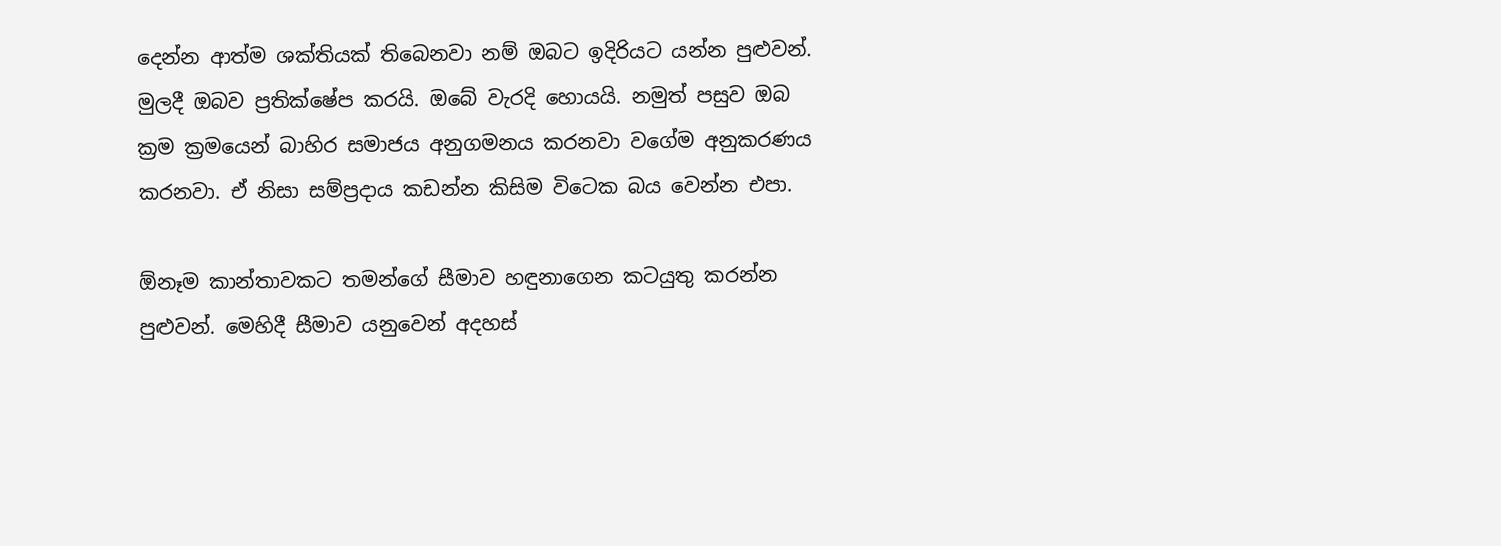දෙන්න ආත්ම ශක්තියක් තිබෙනවා නම් ඔබට ඉදිරියට යන්න පුළුවන්. මුලදී ඔබව ප්‍රතික්ෂේප කරයි. ඔබේ වැරදි හොයයි. නමුත් පසුව ඔබ ක්‍රම ක්‍රමයෙන් බාහිර සමාජය අනුගමනය කරනවා වගේම අනුකරණය කරනවා. ඒ නිසා සම්ප්‍රදාය කඩන්න කිසිම විටෙක බය වෙන්න එපා.

ඕනෑම කාන්තාවකට තමන්ගේ සීමාව හඳුනාගෙන කටයුතු කරන්න පුළුවන්. මෙහිදී සීමාව යනුවෙන් අදහස්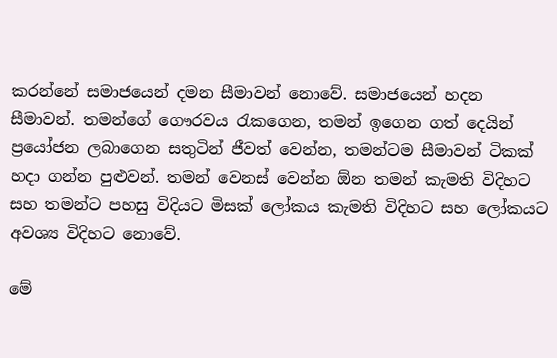කරන්නේ සමාජයෙන් දමන සීමාවන් නොවේ. සමාජයෙන් හදන සීමාවන්. තමන්ගේ ගෞරවය රැකගෙන, තමන් ඉගෙන ගත් දෙයින් ප්‍රයෝජන ලබාගෙන සතුටින් ජීවත් වෙන්න, තමන්ටම සීමාවන් ටිකක් හදා ගන්න පුළුවන්. තමන් වෙනස් වෙන්න ඕන තමන් කැමති විදිහට සහ තමන්ට පහසු විදියට මිසක් ලෝකය කැමති විදිහට සහ ලෝකයට අවශ්‍ය විදිහට නොවේ.

මේ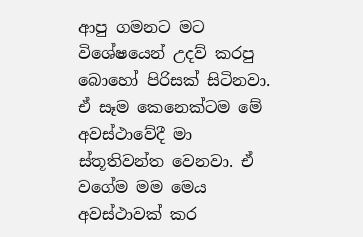ආපු ගමනට මට විශේෂයෙන් උදව් කරපු බොහෝ පිරිසක් සිටිනවා. ඒ සෑම කෙනෙක්ටම මේ අවස්ථාවේදී මා ස්තූතිවන්ත වෙනවා. ඒ වගේම මම මෙය අවස්ථාවක් කර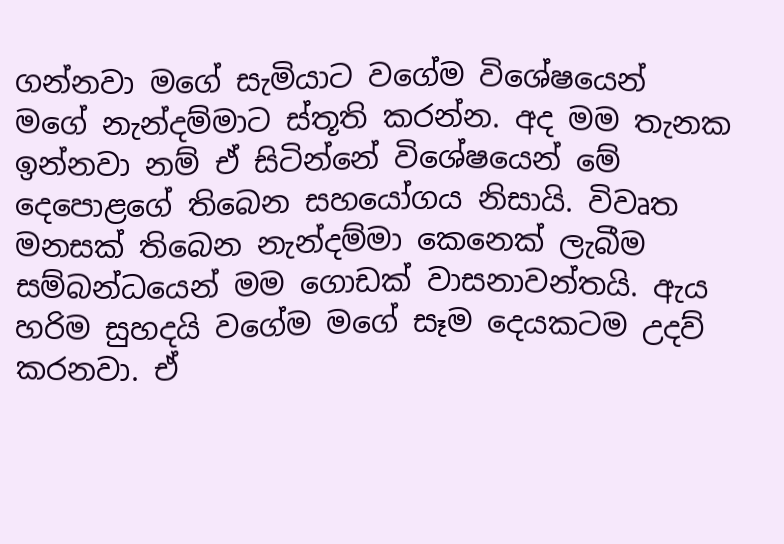ගන්නවා මගේ සැමියාට වගේම විශේෂයෙන් මගේ නැන්දම්මාට ස්තූති කරන්න. අද මම තැනක ඉන්නවා නම් ඒ සිටින්නේ විශේෂයෙන් මේ දෙපොළගේ තිබෙන සහයෝගය නිසායි. විවෘත මනසක් තිබෙන නැන්දම්මා කෙනෙක් ලැබීම සම්බන්ධයෙන් මම ගොඩක් වාසනාවන්තයි. ඇය හරිම සුහදයි වගේම මගේ සෑම දෙයකටම උදව් කරනවා. ඒ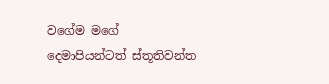වගේම මගේ දෙමාපියන්ටත් ස්තූතිවන්ත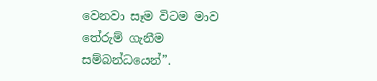වෙනවා සෑම විටම මාව තේරුම් ගැනීම සම්බන්ධයෙන්”.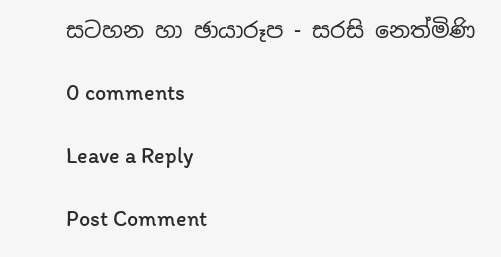සටහන හා ඡායාරූප - සරසි නෙත්මිණි

0 comments

Leave a Reply

Post Comment